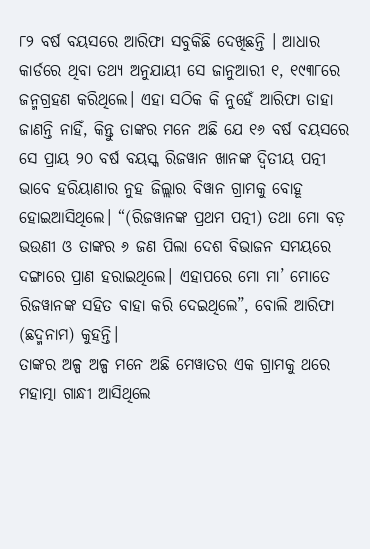୮୨ ବର୍ଷ ବୟସରେ ଆରିଫା ସବୁକିଛି ଦେଖିଛନ୍ତି । ଆଧାର କାର୍ଡରେ ଥିବା ତଥ୍ୟ ଅନୁଯାୟୀ ସେ ଜାନୁଆରୀ ୧, ୧୯୩୮ରେ ଜନ୍ମଗ୍ରହଣ କରିଥିଲେ। ଏହା ସଠିକ କି ନୁହେଁ ଆରିଫା ତାହା ଜାଣନ୍ତି ନାହିଁ, କିନ୍ତୁ ତାଙ୍କର ମନେ ଅଛି ଯେ ୧୬ ବର୍ଷ ବୟସରେ ସେ ପ୍ରାୟ ୨୦ ବର୍ଷ ବୟସ୍କ ରିଜୱାନ ଖାନଙ୍କ ଦ୍ୱିତୀୟ ପତ୍ନୀ ଭାବେ ହରିୟାଣାର ନୁହ ଜିଲ୍ଲାର ବିୱାନ ଗ୍ରାମକୁ ବୋହୂ ହୋଇଆସିଥିଲେ। “(ରିଜୱାନଙ୍କ ପ୍ରଥମ ପତ୍ନୀ) ତଥା ମୋ ବଡ଼ ଭଉଣୀ ଓ ତାଙ୍କର ୬ ଜଣ ପିଲା ଦେଶ ବିଭାଜନ ସମୟରେ ଦଙ୍ଗାରେ ପ୍ରାଣ ହରାଇଥିଲେ। ଏହାପରେ ମୋ ମା’ ମୋତେ ରିଜୱାନଙ୍କ ସହିତ ବାହା କରି ଦେଇଥିଲେ”, ବୋଲି ଆରିଫା (ଛଦ୍ମନାମ) କୁହନ୍ତି।
ତାଙ୍କର ଅଳ୍ପ ଅଳ୍ପ ମନେ ଅଛି ମେୱାତର ଏକ ଗ୍ରାମକୁ ଥରେ ମହାତ୍ମା ଗାନ୍ଧୀ ଆସିଥିଲେ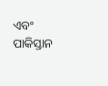ଏବଂ ପାକିସ୍ତାନ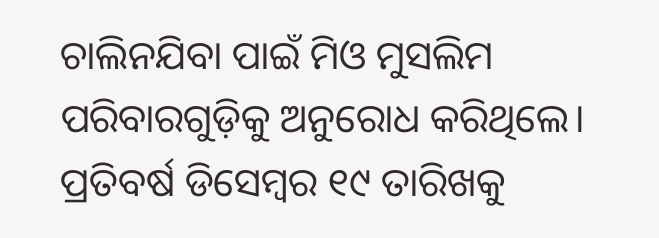ଚାଲିନଯିବା ପାଇଁ ମିଓ ମୁସଲିମ ପରିବାରଗୁଡ଼ିକୁ ଅନୁରୋଧ କରିଥିଲେ। ପ୍ରତିବର୍ଷ ଡିସେମ୍ବର ୧୯ ତାରିଖକୁ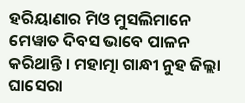ହରିୟାଣାର ମିଓ ମୁସଲିମାନେ ମେୱାତ ଦିବସ ଭାବେ ପାଳନ କରିଥାନ୍ତି । ମହାତ୍ମା ଗାନ୍ଧୀ ନୁହ ଜିଲ୍ଲା ଘାସେରା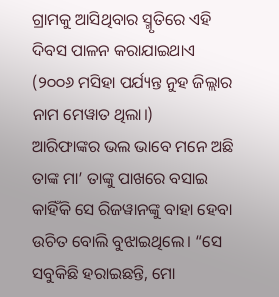ଗ୍ରାମକୁ ଆସିଥିବାର ସ୍ମୃତିରେ ଏହି ଦିବସ ପାଳନ କରାଯାଇଥାଏ (୨୦୦୬ ମସିହା ପର୍ଯ୍ୟନ୍ତ ନୁହ ଜିଲ୍ଲାର ନାମ ମେୱାତ ଥିଲା।)
ଆରିଫାଙ୍କର ଭଲ ଭାବେ ମନେ ଅଛି ତାଙ୍କ ମା’ ତାଙ୍କୁ ପାଖରେ ବସାଇ କାହିଁକି ସେ ରିଜୱାନଙ୍କୁ ବାହା ହେବା ଉଚିତ ବୋଲି ବୁଝାଇଥିଲେ। “ସେ ସବୁକିଛି ହରାଇଛନ୍ତି, ମୋ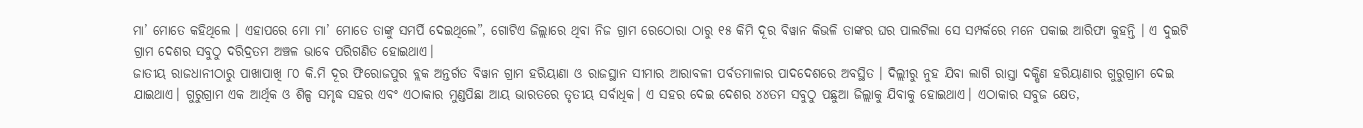ମା’ ମୋତେ କହିଥିଲେ । ଏହାପରେ ମୋ ମା’ ମୋତେ ତାଙ୍କୁ ସମର୍ପି ଦେଇଥିଲେ”, ଗୋଟିଏ ଜିଲ୍ଲାରେ ଥିବା ନିଜ ଗ୍ରାମ ରେଠୋରା ଠାରୁ ୧୫ କିମି ଦୂର ବିୱାନ କିଭଳି ତାଙ୍କର ଘର ପାଲଟିଲା ସେ ସମ୍ପର୍କରେ ମନେ ପକାଇ ଆରିଫା କୁହନ୍ତି । ଏ ଦୁଇଟି ଗ୍ରାମ ଦେଶର ସବୁଠୁ ଦରିଦ୍ରତମ ଅଞ୍ଚଳ ଭାବେ ପରିଗଣିତ ହୋଇଥାଏ।
ଜାତୀୟ ରାଜଧାନୀଠାରୁ ପାଖାପାଖି ୮୦ କି.ମି ଦୂର ଫିରୋଜପୁର ବ୍ଲକ ଅନ୍ତର୍ଗତ ବିୱାନ ଗ୍ରାମ ହରିୟାଣା ଓ ରାଜସ୍ଥାନ ସୀମାର ଆରାବଳୀ ପର୍ବତମାଳାର ପାଦଦେଶରେ ଅବସ୍ଥିତ । ଦିଲ୍ଲୀରୁ ନୁହ ଯିବା ଲାଗି ରାସ୍ତା ଦକ୍ଷିଣ ହରିୟାଣାର ଗୁରୁଗ୍ରାମ ଦେଇ ଯାଇଥାଏ। ଗୁରୁଗ୍ରାମ ଏକ ଆର୍ଥିକ ଓ ଶିଳ୍ପ ସମୃଦ୍ଧ ସହର ଏବଂ ଏଠାକାର ମୁଣ୍ଡପିଛା ଆୟ ଭାରତରେ ତୃତୀୟ ସର୍ବାଧିକ। ଏ ସହର ଦେଇ ଦେଶର ୪୪ତମ ସବୁଠୁ ପଛୁଆ ଜିଲ୍ଲାକୁ ଯିବାକୁ ହୋଇଥାଏ। ଏଠାକାର ସବୁଜ କ୍ଷେତ,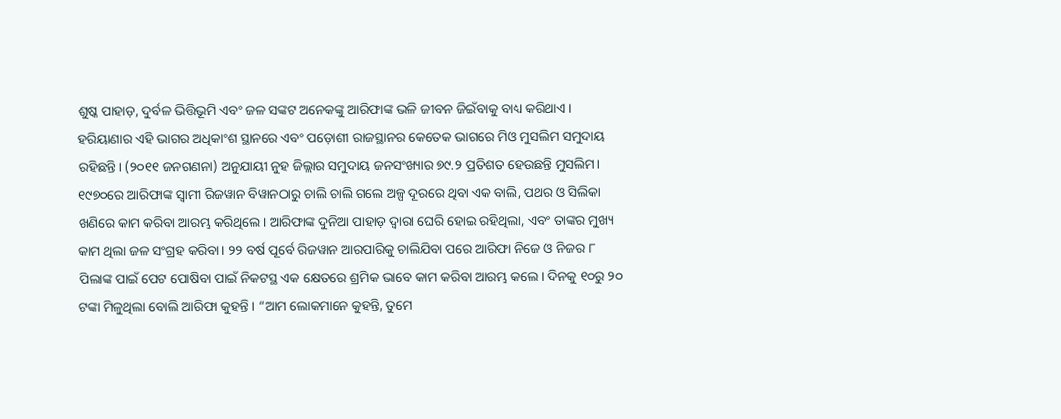ଶୁଷ୍କ ପାହାଡ଼, ଦୁର୍ବଳ ଭିତ୍ତିଭୂମି ଏବଂ ଜଳ ସଙ୍କଟ ଅନେକଙ୍କୁ ଆରିଫାଙ୍କ ଭଳି ଜୀବନ ଜିଇଁବାକୁ ବାଧ୍ୟ କରିଥାଏ।
ହରିୟାଣାର ଏହି ଭାଗର ଅଧିକାଂଶ ସ୍ଥାନରେ ଏବଂ ପଡ଼ୋଶୀ ରାଜସ୍ଥାନର କେତେକ ଭାଗରେ ମିଓ ମୁସଲିମ ସମୁଦାୟ ରହିଛନ୍ତି। (୨୦୧୧ ଜନଗଣନା) ଅନୁଯାୟୀ ନୁହ ଜିଲ୍ଲାର ସମୁଦାୟ ଜନସଂଖ୍ୟାର ୭୯.୨ ପ୍ରତିଶତ ହେଉଛନ୍ତି ମୁସଲିମ।
୧୯୭୦ରେ ଆରିଫାଙ୍କ ସ୍ୱାମୀ ରିଜୱାନ ବିୱାନଠାରୁ ଚାଲି ଚାଲି ଗଲେ ଅଳ୍ପ ଦୂରରେ ଥିବା ଏକ ବାଲି, ପଥର ଓ ସିଲିକା ଖଣିରେ କାମ କରିବା ଆରମ୍ଭ କରିଥିଲେ। ଆରିଫାଙ୍କ ଦୁନିଆ ପାହାଡ଼ ଦ୍ୱାରା ଘେରି ହୋଇ ରହିଥିଲା, ଏବଂ ତାଙ୍କର ମୁଖ୍ୟ କାମ ଥିଲା ଜଳ ସଂଗ୍ରହ କରିବା। ୨୨ ବର୍ଷ ପୂର୍ବେ ରିଜୱାନ ଆରପାରିକୁ ଚାଲିଯିବା ପରେ ଆରିଫା ନିଜେ ଓ ନିଜର ୮ ପିଲାଙ୍କ ପାଇଁ ପେଟ ପୋଷିବା ପାଇଁ ନିକଟସ୍ଥ ଏକ କ୍ଷେତରେ ଶ୍ରମିକ ଭାବେ କାମ କରିବା ଆରମ୍ଭ କଲେ। ଦିନକୁ ୧୦ରୁ ୨୦ ଟଙ୍କା ମିଳୁଥିଲା ବୋଲି ଆରିଫା କୁହନ୍ତି । “ଆମ ଲୋକମାନେ କୁହନ୍ତି, ତୁମେ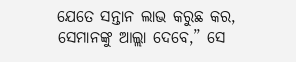ଯେତେ ସନ୍ତାନ ଲାଭ କରୁଛ କର, ସେମାନଙ୍କୁ ଆଲ୍ଲା ଦେବେ,” ସେ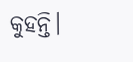କୁହନ୍ତି।